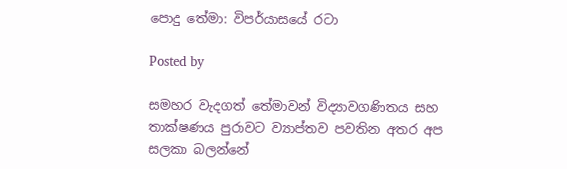පොදු තේමා: විපර්යාසයේ රටා

Posted by

සමහර වැදගත් තේමාවන් විද්‍යාවගණිතය සහ තාක්ෂණය පුරාවට ව්‍යාප්තව පවතින අතර අප සලකා බලන්නේ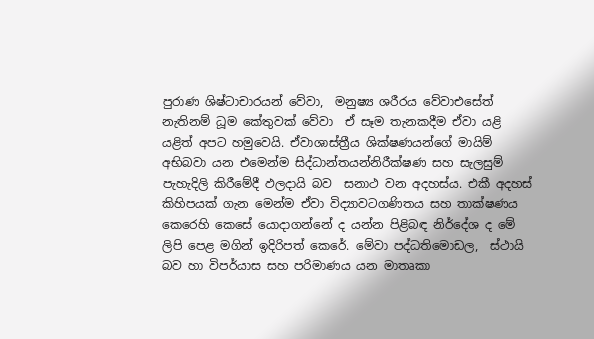පුරාණ ශිෂ්ටාචාරයන් වේවා,  මනුෂ්‍ය ශරීරය වේවාඑසේත් නැතිනම් ධූම කේතුවක් වේවා  ඒ සෑම තැනකදීම ඒවා යළි යළිත් අපට හමුවෙයි. ඒවාශාස්ත්‍රීය ශික්ෂණයන්ගේ මායිම් අභිබවා යන එමෙන්ම සිද්ධාන්තයන්නිරීක්ෂණ සහ සැලසුම් පැහැදිලි කිරීමේදී ඵලදායි බව  සනාථ වන අදහස්ය. එකී අදහස් කිහිපයක් ගැන මෙන්ම ඒවා විද්‍යාවටගණිතය සහ තාක්ෂණය කෙරෙහි කෙසේ යොදාගන්නේ ද යන්න පිළිබඳ නිර්දේශ ද මේ ලිපි පෙළ මගින් ඉදිරිපත් කෙරේ. මේවා පද්ධතිමොඩල,  ස්ථායි බව හා විපර්යාස සහ පරිමාණය යන මාතෘකා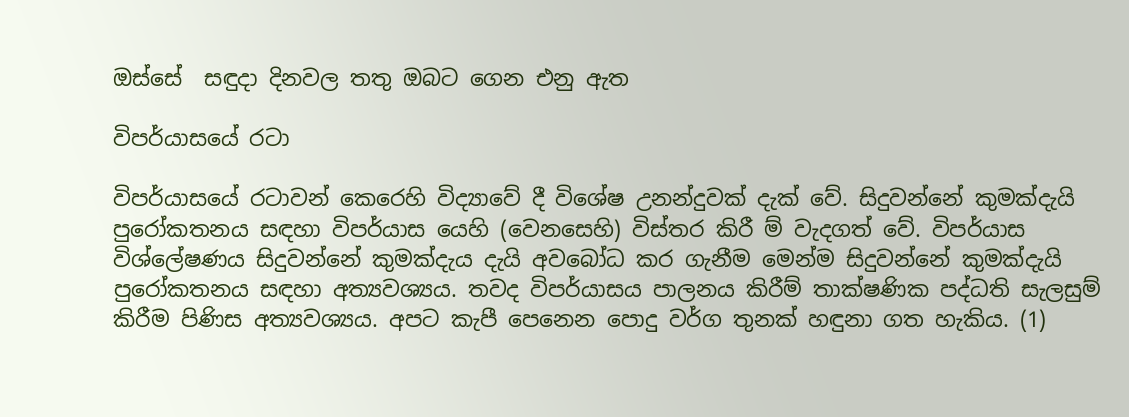ඔස්සේ  සඳුදා දිනවල තතු ඔබට ගෙන එනු ඇත

විපර්යාසයේ රටා

විපර්යාසයේ රටාවන් කෙරෙහි විද්‍යාවේ දී විශේෂ උනන්දුවක් දැක් වේ. සිදුවන්නේ කුමක්දැයි පුරෝකතනය සඳහා විපර්යාස යෙහි (වෙනසෙහි) විස්තර කිරී ම් වැදගත් වේ. විපර්යාස විශ්ලේෂණය සිදුවන්නේ කුමක්දැය දැයි අවබෝධ කර ගැනීම මෙන්ම සිදුවන්නේ කුමක්දැයි පුරෝකතනය සඳහා අත්‍යවශ්‍යය. තවද විපර්යාසය පාලනය කිරීම් තාක්ෂණික පද්ධති සැලසුම් කිරීම පිණිස අත්‍යවශ්‍යය. අපට කැපී පෙනෙන පොදු වර්ග තුනක් හඳුනා ගත හැකිය. (1)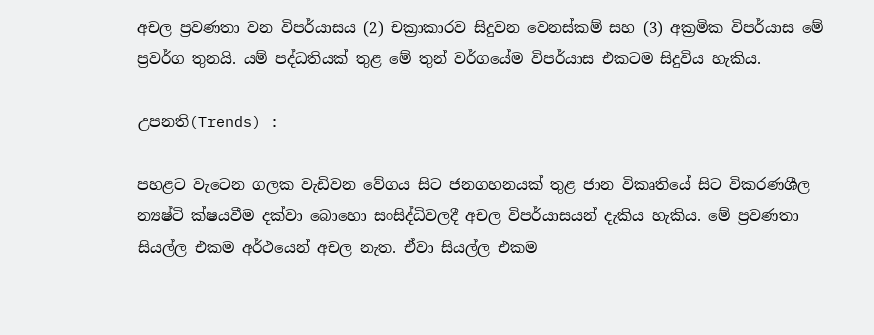අචල ප්‍රවණතා වන විපර්යාසය (2) චක්‍රාකාරව සිදුවන වෙනස්කම් සහ (3) අක්‍රමික විපර්යාස මේ ප්‍රවර්ග තුනයි. යම් පද්ධතියක් තුළ මේ තුන් වර්ගයේම විපර්යාස එකටම සිදුවිය හැකිය.

උපනති(Trends) :

පහළට වැටෙන ගලක වැඩිවන වේගය සිට ජනගහනයක් තුළ ජාන විකෘතියේ සිට විකරණශීල න්‍යෂ්ටි ක්ෂයවීම දක්වා බොහො සංසිද්ධිවලදී අචල විපර්යාසයන් දැකිය හැකිය. මේ ප්‍රවණතා සියල්ල එකම අර්ථයෙන් අචල නැත. ඒවා සියල්ල එකම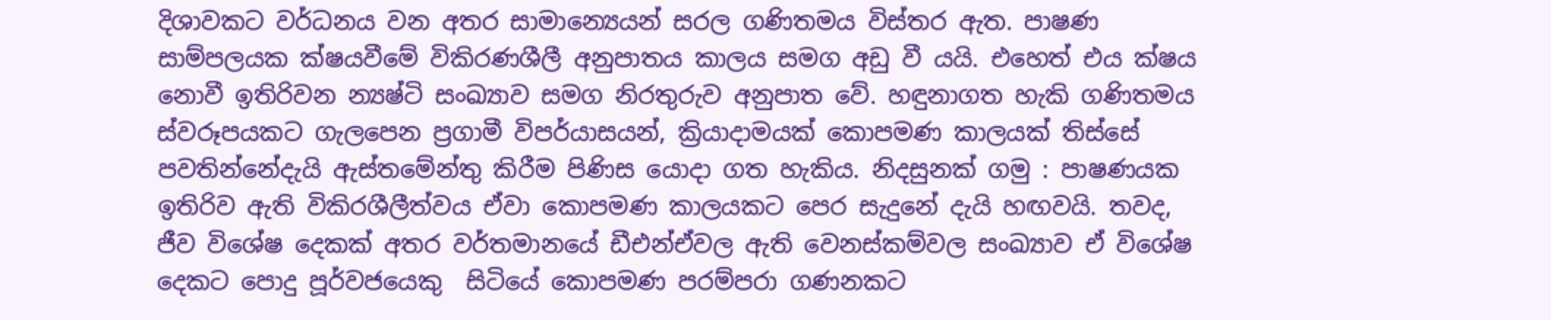දිශාවකට වර්ධනය වන අතර සාමාන්‍යෙයන් සරල ගණිතමය විස්තර ඇත. පාෂණ සාම්පලයක ක්ෂයවීමේ විකිරණශීලී අනුපාතය කාලය සමග අඩු වී යයි. එහෙත් එය ක්ෂය නොවී ඉතිරිවන න්‍යෂ්ටි සංඛ්‍යාව සමග නිරතුරුව අනුපාත වේ. හඳුනාගත හැකි ගණිතමය ස්වරූපයකට ගැලපෙන ප්‍රගාමී විපර්යාසයන්, ක්‍රියාදාමයක් කොපමණ කාලයක් තිස්සේ පවතින්නේදැයි ඇස්තමේන්තු කිරීම පිණිස යොදා ගත හැකිය. නිදසුනක් ගමු : පාෂණයක ඉතිරිව ඇති විකිරශීලීත්වය ඒවා කොපමණ කාලයකට පෙර සැදුනේ දැයි හඟවයි. තවද, ජීව විශේෂ දෙකක් අතර වර්තමානයේ ඩීඑන්ඒවල ඇති වෙනස්කම්වල සංඛ්‍යාව ඒ විශේෂ දෙකට පොදු පූර්වජයෙකු  සිටියේ කොපමණ පරම්පරා ගණනකට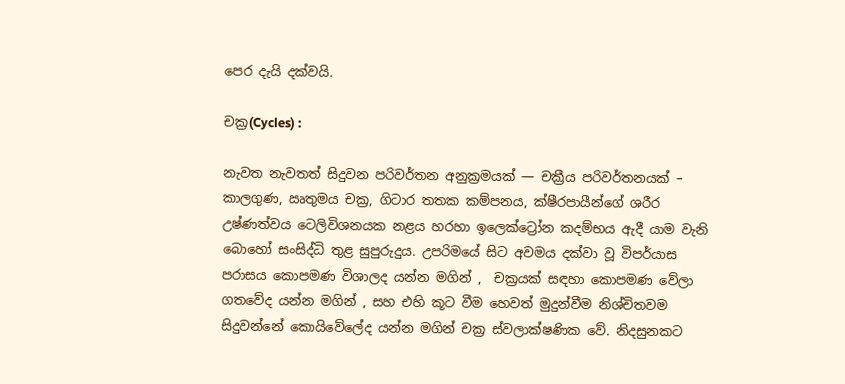පෙර දැයි දක්වයි.

චක්‍ර(Cycles) :

නැවත නැවතත් සිදුවන පරිවර්තන අනුක්‍රමයක් — චක්‍රීය පරිවර්තනයක් – කාලගුණ, ඍතුමය චක්‍ර, ගිටාර තතක කම්පනය, ක්ෂීරපායීන්ගේ ශරීර උෂ්ණත්වය ටෙලිවිශනයක නළය හරහා ඉලෙක්ට්‍රෝන කදම්භය ඇදී යාම වැනි බොහෝ සංසිද්ධි තුළ සුපුරුදුය. උපරිමයේ සිට අවමය දක්වා වූ විපර්යාස පරාසය කොපමණ විශාලද යන්න මගින් ,  චක්‍රයක් සඳහා කොපමණ වේලා ගතවේද යන්න මගින් , සහ එහි කූට වීම හෙවත් මුදුන්වීම නිශ්චිතවම සිදුවන්නේ කොයිවේලේද යන්න මගින් චක්‍ර ස්වලාක්ෂණික වේ. නිදසුනකට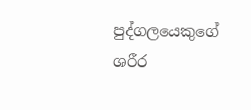පුද්ගලයෙකුගේ ශරීර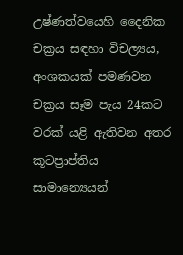උෂ්ණත්වයෙහි දෛනික චක්‍රය සඳහා විචල්‍යය, අංශකයක් පමණවන චක්‍රය සෑම පැය 24කට වරක් යළි ඇතිවන අතර කූටප්‍රාප්තිය සාමාන්‍යෙයන්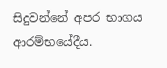සිදුවන්නේ අපර භාගය ආරම්භයේදීය.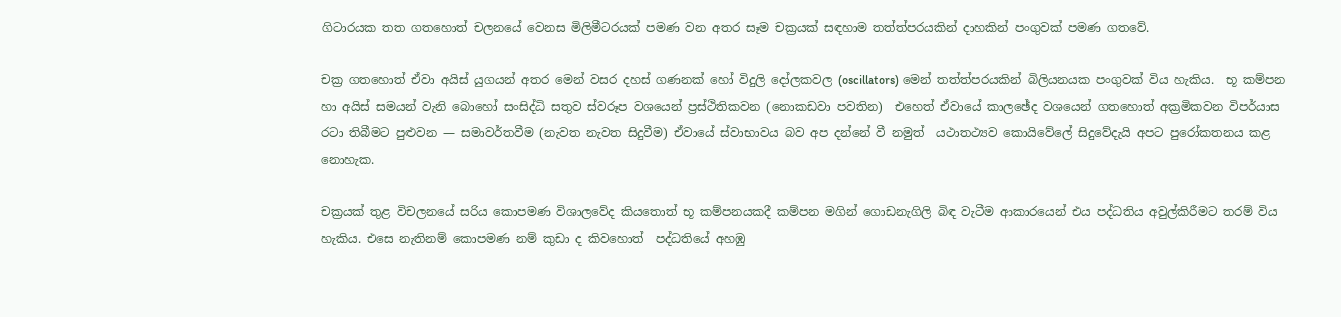ගිටාරයක තත ගතහොත් චලනයේ වෙනස මිලිමීටරයක් පමණ වන අතර සෑම චක්‍රයක් සඳහාම තත්ත්පරයකින් දාහකින් පංගුවක් පමණ ගතවේ.

චක්‍ර ගතහොත් ඒවා අයිස් යුගයන් අතර මෙන් වසර දහස් ගණනක් හෝ විදුලි දෝලකවල (oscillators) මෙන් තත්ත්පරයකින් බිලියනයක පංගුවක් විය හැකිය.  භූ කම්පන හා අයිස් සමයන් වැනි බොහෝ සංසිද්ධි සතුව ස්වරූප වශයෙන් ප්‍රස්ථිතිකවන (නොකඩවා පවතින)  එහෙත් ඒවායේ කාලඡේද වශයෙන් ගතහොත් අක්‍රමිකවන විපර්යාස රටා තිබීමට පුළුවන — සමාවර්තවීම (නැවත නැවත සිදුවීම) ඒවායේ ස්වාභාවය බව අප දන්නේ වී නමුත්  යථාතථ්‍යව කොයිවේලේ සිදුවේදැයි අපට පුරෝකතනය කළ නොහැක.

චක්‍රයක් තුළ විචලනයේ සරිය කොපමණ විශාලවේද කියතොත් භූ කම්පනයකදී කම්පන මගින් ගොඩනැගිලි බිඳ වැටීම ආකාරයෙන් එය පද්ධතිය අවුල්කිරීමට තරම් විය හැකිය. එසෙ නැතිනම් කොපමණ නම් කුඩා ද කිවහොත්  පද්ධතියේ අහඹු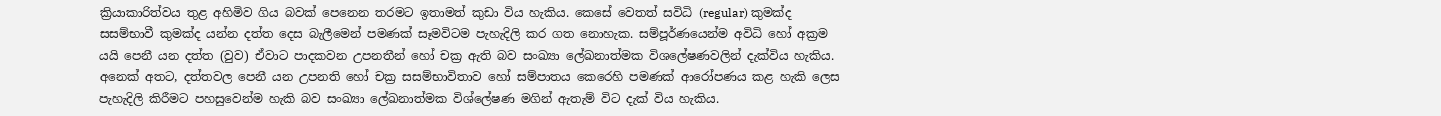ක්‍රියාකාරිත්වය තුළ අහිමිව ගිය බවක් පෙනෙන තරමට ඉතාමත් කුඩා විය හැකිය. කෙසේ වෙතත් සවිධි (regular) කුමක්ද සසම්භාවී කුමක්ද යන්න දත්ත දෙස බැලීමෙන් පමණක් සෑමවිටම පැහැදිලි කර ගත නොහැක. සම්පූර්ණයෙන්ම අවිධි හෝ අක්‍රම යයි පෙනී යන දත්ත (වුව) ඒවාට පාදකවන උපනතීන් හෝ චක්‍ර ඇති බව සංඛ්‍යා ලේඛනාත්මක විශලේෂණවලින් දැක්විය හැකිය. අනෙක් අතට, දත්තවල පෙනී යන උපනති හෝ චක්‍ර සසම්භාවිතාව හෝ සම්පාතය කෙරෙහි පමණක් ආරෝපණය කළ හැකි ලෙස පැහැදිලි කිරීමට පහසුවෙන්ම හැකි බව සංඛ්‍යා ලේඛනාත්මක විශ්ලේෂණ මගින් ඇතැම් විට දැක් විය හැකිය.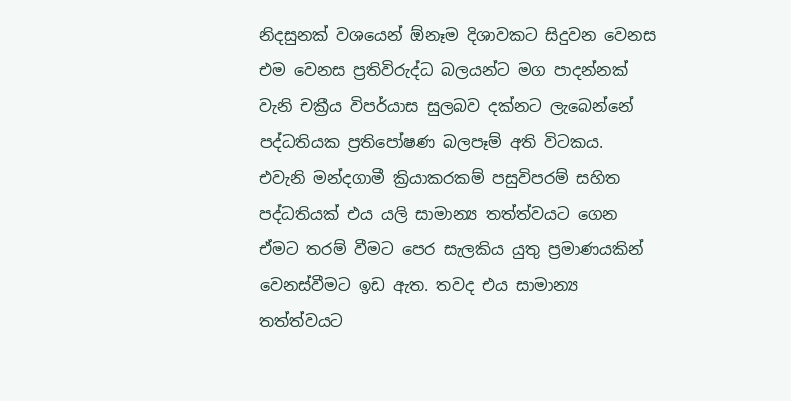නිදසුනක් වශයෙන් ඕනෑම දිශාවකට සිදුවන වෙනස එම වෙනස ප්‍රතිවිරුද්ධ බලයන්ට මග පාදන්නක් වැනි චක්‍රීය විපර්යාස සුලබව දක්නට ලැබෙන්නේ පද්ධතියක ප්‍රතිපෝෂණ බලපෑම් අති විටකය.  එවැනි මන්දගාමී ක්‍රියාකරකම් පසුවිපරම් සහිත පද්ධතියක් එය යලි සාමාන්‍ය තත්ත්වයට ගෙන ඒමට තරම් වීමට පෙර සැලකිය යුතු ප්‍රමාණයකින් වෙනස්වීමට ඉඩ ඇත. තවද එය සාමාන්‍ය තත්ත්වයට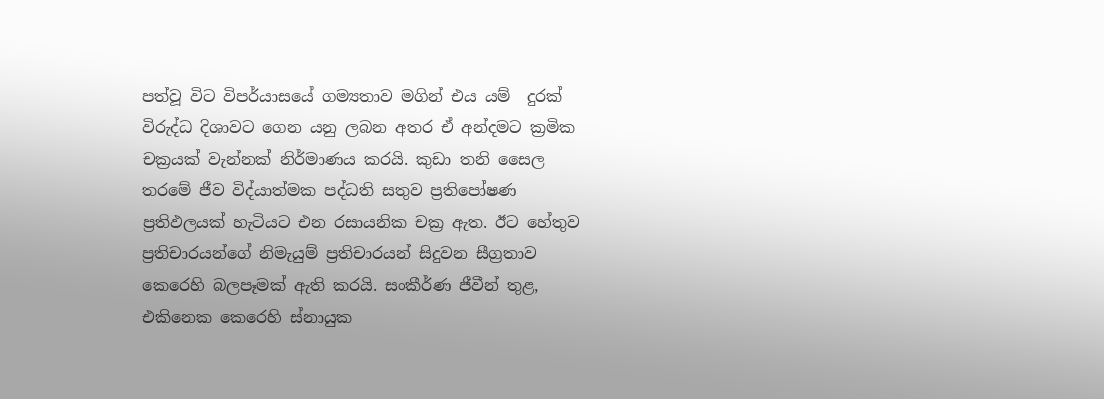පත්වූ විට විපර්යාසයේ ගම්‍යතාව මගින් එය යම්  දුරක් විරුද්ධ දිශාවට ගෙන යනු ලබන අතර ඒ අන්දමට ක්‍රමික චක්‍රයක් වැන්නක් නිර්මාණය කරයි. කුඩා තනි සෛල තරමේ ජීව විද්යාත්මක පද්ධති සතුව ප්‍රතිපෝෂණ ප්‍රතිඵලයක් හැටියට එන රසායනික චක්‍ර ඇත. ඊට හේතුව ප්‍රතිචාරයන්ගේ නිමැයුම් ප්‍රතිචාරයන් සිදුවන සීග්‍රතාව කෙරෙහි බලපෑමක් ඇති කරයි. සංකීර්ණ ජීවීන් තුළ, එකිනෙක කෙරෙහි ස්නායුක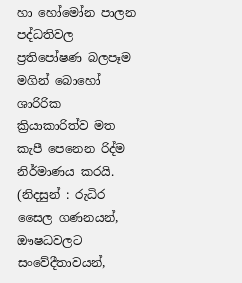හා හෝමෝන පාලන පද්ධතිවල ප්‍රතිපෝෂණ බලපෑම මගින් බොහෝ ශාරිරික ක්‍රියාකාරිත්ව මත කැපී පෙනෙන රිද්ම නිර්මාණය කරයි. (නිදසුන් : රුධිර සෛල ගණනයන්, ඖෂධවලට සංවේදීතාවයන්,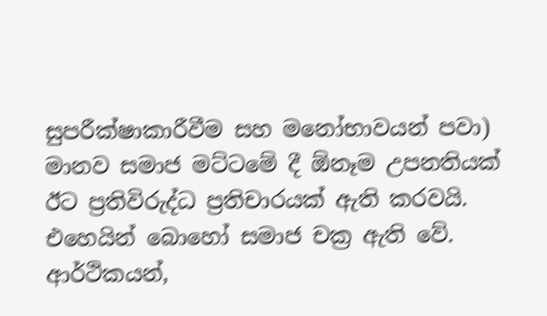සුපරීක්ෂාකාරීවීම සහ මනෝභාවයන් පවා) මානව සමාජ මට්ටමේ දී ඕනෑම උපනතියක් ඊට ප්‍රතිවිරුද්ධ ප්‍රතිචාරයක් ඇති කරවයි. එහෙයින් බොහෝ සමාජ චක්‍ර ඇති වේ. ආර්ථිකයන්,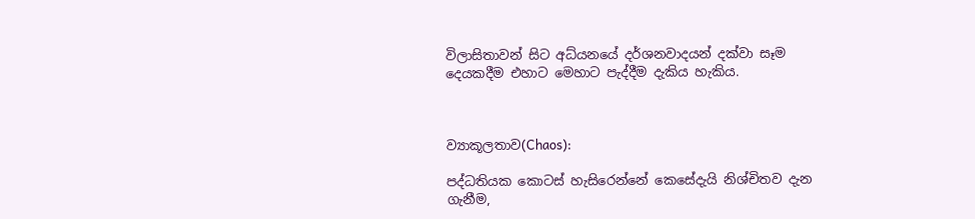විලාසිතාවන් සිට අධ්යනයේ දර්ශනවාදයන් දක්වා සෑම දෙයකදීම එහාට මෙහාට පැද්දීම දැකිය හැකිය.



ව්‍යාකූලතාව(Chaos):

පද්ධතියක කොටස් හැසිරෙන්නේ කෙසේදැයි නිශ්චිතව දැන ගැනීම,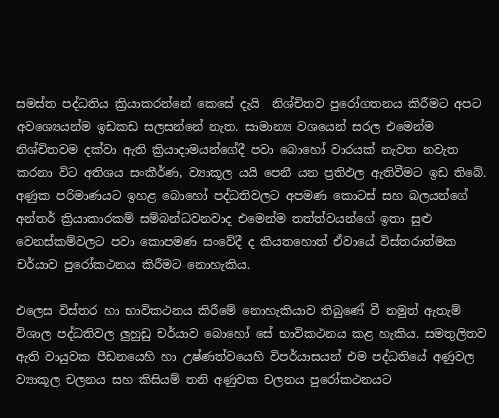සමස්ත පද්ධතිය ක්‍රියාකරන්නේ කෙසේ දැයි  නිශ්චිතව පුරෝගතනය කිරීමට අපට අවශ්‍යෙයන්ම ඉඩකඩ සලසන්නේ නැත. සාමාන්‍ය වශයෙන් සරල එමෙන්ම නිශ්චිතවම දක්වා ඇති ක්‍රියාදාමයන්ගේදී පවා බොහෝ වාරයක් නැවත නවැත කරනා විට අතිශය සංකීර්ණ, ව්‍යාකූල යයි පෙනී යන ප්‍රතිඵල ඇතිවීමට ඉඩ තිබේ. අණුක පරිමාණයට ඉහළ බොහෝ පද්ධතිවලට අපමණ කොටස් සහ බලයන්ගේ අන්තර් ක්‍රියාකාරකම් සම්බන්ධවනවාද එමෙන්ම තත්ත්වයන්ගේ ඉතා සුළු වෙනස්කම්වලට පවා කොපමණ සංවේදී ද කියතහොත් ඒවායේ විස්තරාත්මක චර්යාව පුරෝකථනය කිරීමට නොහැකිය.

එලෙස විස්තර හා භාවිකථනය කිරීමේ නොහැකියාව තිබුණේ වී නමුත් ඇතැම් විශාල පද්ධතිවල ලුහුඩු චර්යාව බොහෝ සේ භාවිකථනය කළ හැකිය. සමතුලිතව ඇති වායුවක පීඩනයෙහි හා උෂ්ණත්වයෙහි විපර්යාසයන් එම පද්ධතියේ අණුවල ව්‍යාකූල චලනය සහ කිසියම් තනි අණුවක චලනය පුරෝකථනයට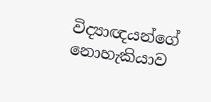විද්‍යාඥයන්ගේ නොහැකියාව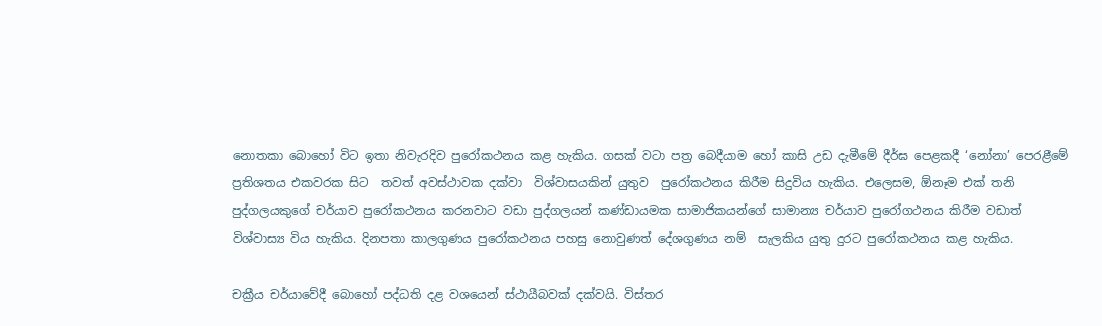නොතකා බොහෝ විට ඉතා නිවැරදිව පුරෝකථනය කළ හැකිය. ගසක් වටා පත්‍ර බෙදීයාම හෝ කාසි උඩ දැමීමේ දීර්ඝ පෙළකදී ‘නෝනා’ පෙරළීමේ ප්‍රතිශතය එකවරක සිට  තවත් අවස්ථාවක දක්වා  විශ්වාසයකින් යුතුව  පුරෝකථනය කිරීම සිදුවිය හැකිය. එලෙසම, ඕනෑම එක් තනි පුද්ගලයකුගේ චර්යාව පුරෝකථනය කරනවාට වඩා පුද්ගලයන් කණ්ඩායමක සාමාජිකයන්ගේ සාමාන්‍ය චර්යාව පුරෝගථනය කිරීම වඩාත් විශ්වාස්‍ය විය හැකිය. දිනපතා කාලගුණය පුරෝකථනය පහසු නොවුණත් දේශගුණය නම්  සැලකිය යුතු දුරට පුරෝකථනය කළ හැකිය.

චක්‍රීය චර්යාවේදී බොහෝ පද්ධති දළ වශයෙන් ස්ථායීබවක් දක්වයි. විස්තර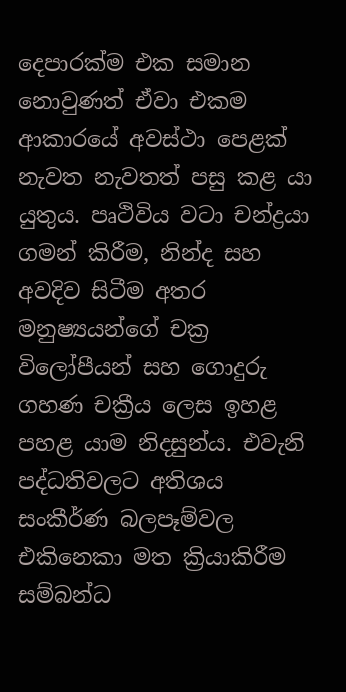දෙපාරක්ම එක සමාන නොවුණත් ඒවා එකම ආකාරයේ අවස්ථා පෙළක් නැවත නැවතත් පසු කළ යා යුතුය. පෘථිවිය වටා චන්ද්‍රයා ගමන් කිරීම, නින්ද සහ අවදිව සිටීම අතර මනුෂ්‍යයන්ගේ චක්‍ර විලෝපීයන් සහ ගොදුරු ගහණ චක්‍රීය ලෙස ඉහළ පහළ යාම නිදසුන්ය. එවැනි පද්ධතිවලට අතිශය සංකීර්ණ බලපෑම්වල එකිනෙකා මත ක්‍රියාකිරීම සම්බන්ධ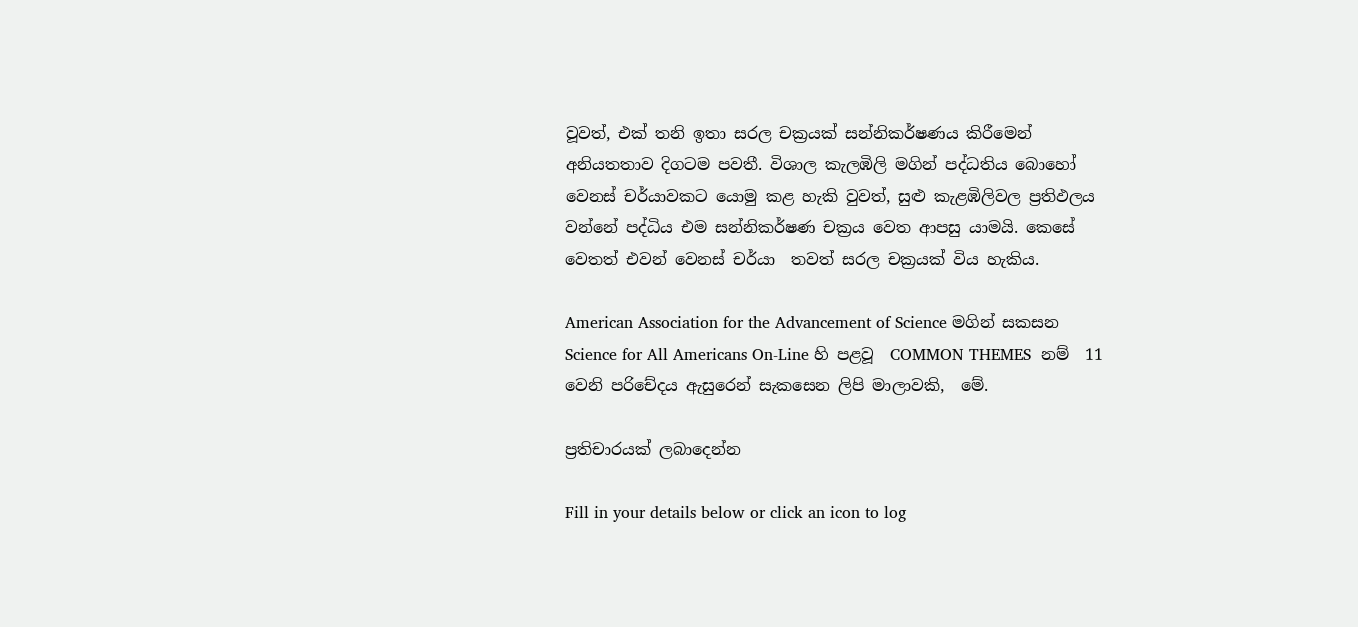වූවත්, එක් තනි ඉතා සරල චක්‍රයක් සන්නිකර්ෂණය කිරීමෙන්  අනියතතාව දිගටම පවතී. විශාල කැලඹිලි මගින් පද්ධතිය බොහෝ වෙනස් චර්යාවකට යොමු කළ හැකි වුවත්, සුළු කැළඹිලිවල ප්‍රතිඵලය වන්නේ පද්ධිය එම සන්නිකර්ෂණ චක්‍රය වෙත ආපසු යාමයි. කෙසේ වෙතත් එවන් වෙනස් චර්යා  තවත් සරල චක්‍රයක් විය හැකිය.

American Association for the Advancement of Science මගින් සකසන Science for All Americans On-Line හි පළවූ  COMMON THEMES  නම්  11 වෙනි පරිචේදය ඇසුරෙන් සැකසෙන ලිපි මාලාවකි,  මේ.

ප්‍රතිචාරයක් ලබාදෙන්න

Fill in your details below or click an icon to log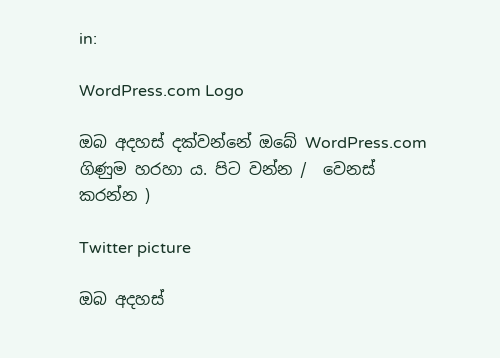in:

WordPress.com Logo

ඔබ අදහස් දක්වන්නේ ඔබේ WordPress.com ගිණුම හරහා ය. පිට වන්න /  වෙනස් කරන්න )

Twitter picture

ඔබ අදහස්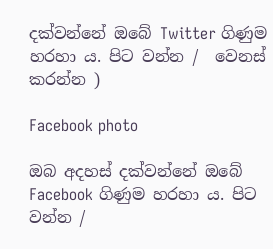දක්වන්නේ ඔබේ Twitter ගිණුම හරහා ය. පිට වන්න /  වෙනස් කරන්න )

Facebook photo

ඔබ අදහස් දක්වන්නේ ඔබේ Facebook ගිණුම හරහා ය. පිට වන්න /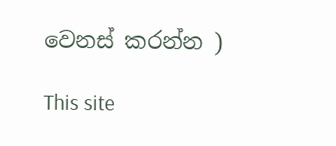වෙනස් කරන්න )

This site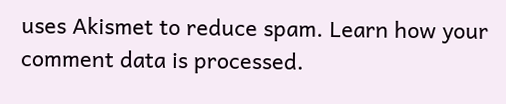uses Akismet to reduce spam. Learn how your comment data is processed.